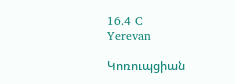16.4 C
Yerevan

Կոռուպցիան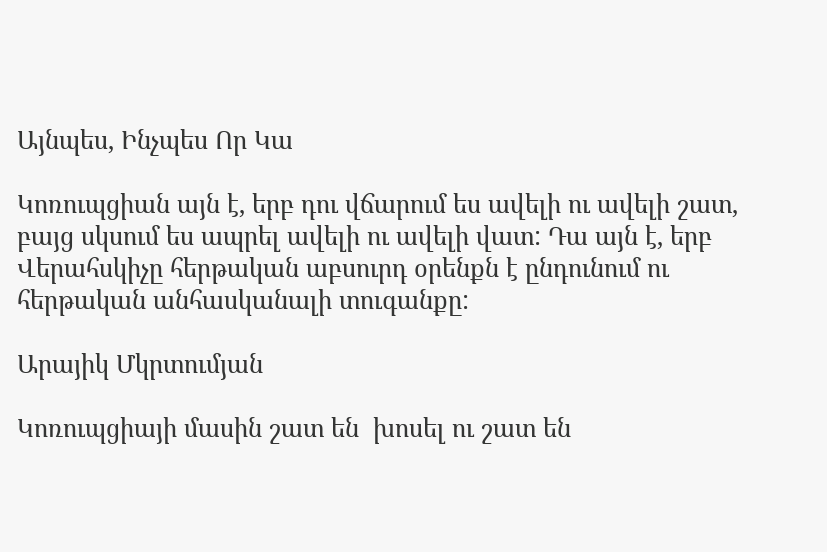Այնպես, Ինչպես Որ Կա

Կոռուպցիան այն է, երբ դու վճարում ես ավելի ու ավելի շատ, բայց սկսում ես ապրել ավելի ու ավելի վատ: Դա այն է, երբ Վերահսկիչը հերթական աբսուրդ օրենքն է ընդունում ու հերթական անհասկանալի տուգանքը:

Արայիկ Մկրտումյան

Կոռուպցիայի մասին շատ են  խոսել ու շատ են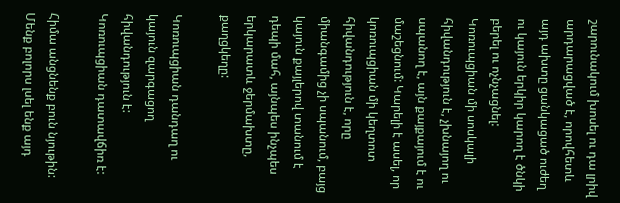շարունակում խոսել ու դա լրիվ արդարացված է, որովհետև այդ ախտը ցանկացած ուժեղ ու կայուն երկիր կարող է ծնկի բերել ու ոչնչացնել: Կոռուպցիան մի սոսկալի հիվանդություն է, չխնայող ու սպանող է, այն քայքայում է ու մաշեցնում: Կարելի է ասել, որ կոռուպցիան մի կեղտոտ հիվանդություն է, որը միանգամից չի սպանում, բայց կայուն քայլերով տանում է դեպի մահ, այնպես ինչպես երկարատև ջերմախտը, քաղցկեղը:

Կոռուպցիան դանդաղ ու կայուն զարգացող հիվանդություն է: Կոռուպցիան դատավճիռ է:

Հիմա անցնենք բուն նյութին: Մենք բոլորս լսել ենք այդ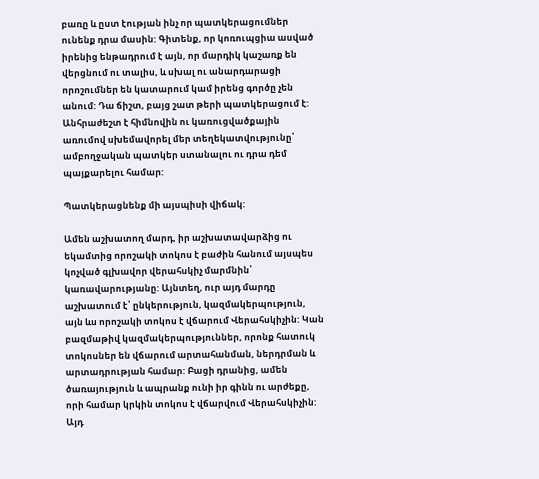բառը և ըստ էության ինչ որ պատկերացումներ ունենք դրա մասին: Գիտենք, որ կոռուպցիա ասված իրենից ենթադրում է այն, որ մարդիկ կաշառք են վերցնում ու տալիս, և սխալ ու անարդարացի որոշումներ են կատարում կամ իրենց գործը չեն անում: Դա ճիշտ, բայց շատ թերի պատկերացում է: Անհրաժեշտ է հիմնովին ու կառուցվածքային առումով սխեմավորել մեր տեղեկատվությունը՝ ամբողջական պատկեր ստանալու ու դրա դեմ պայքարելու համար:

Պատկերացնենք մի այսպիսի վիճակ:

Ամեն աշխատող մարդ, իր աշխատավարձից ու եկամտից որոշակի տոկոս է բաժին հանում այսպես կոչված գլխավոր վերահսկիչ մարմնին՝ կառավարությանը: Այնտեղ, ուր այդ մարդը աշխատում է՝ ընկերություն, կազմակերպություն, այն ևս որոշակի տոկոս է վճարում Վերահսկիչին: Կան բազմաթիվ կազմակերպություններ, որոնք հատուկ տոկոսներ են վճարում արտահանման, ներդրման և արտադրության համար: Բացի դրանից, ամեն ծառայություն և ապրանք ունի իր գինն ու արժեքը, որի համար կրկին տոկոս է վճարվում Վերահսկիչին: Այդ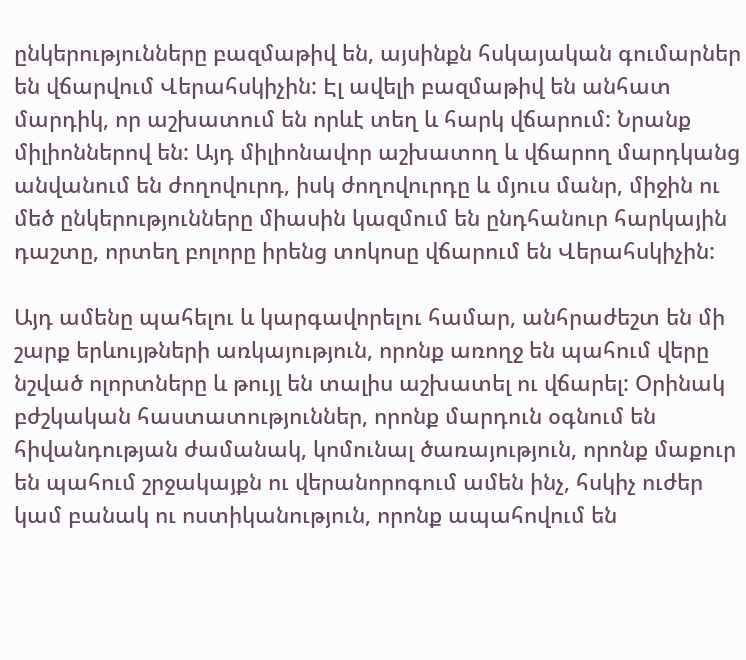ընկերությունները բազմաթիվ են, այսինքն հսկայական գումարներ են վճարվում Վերահսկիչին: Էլ ավելի բազմաթիվ են անհատ մարդիկ, որ աշխատում են որևէ տեղ և հարկ վճարում: Նրանք միլիոններով են: Այդ միլիոնավոր աշխատող և վճարող մարդկանց անվանում են ժողովուրդ, իսկ ժողովուրդը և մյուս մանր, միջին ու մեծ ընկերությունները միասին կազմում են ընդհանուր հարկային դաշտը, որտեղ բոլորը իրենց տոկոսը վճարում են Վերահսկիչին:

Այդ ամենը պահելու և կարգավորելու համար, անհրաժեշտ են մի շարք երևույթների առկայություն, որոնք առողջ են պահում վերը նշված ոլորտները և թույլ են տալիս աշխատել ու վճարել: Օրինակ բժշկական հաստատություններ, որոնք մարդուն օգնում են հիվանդության ժամանակ, կոմունալ ծառայություն, որոնք մաքուր են պահում շրջակայքն ու վերանորոգում ամեն ինչ, հսկիչ ուժեր կամ բանակ ու ոստիկանություն, որոնք ապահովում են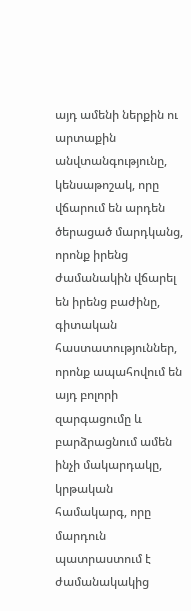այդ ամենի ներքին ու արտաքին անվտանգությունը, կենսաթոշակ, որը վճարում են արդեն ծերացած մարդկանց, որոնք իրենց ժամանակին վճարել են իրենց բաժինը, գիտական հաստատություններ, որոնք ապահովում են այդ բոլորի զարգացումը և բարձրացնում ամեն ինչի մակարդակը, կրթական համակարգ, որը մարդուն պատրաստում է ժամանակակից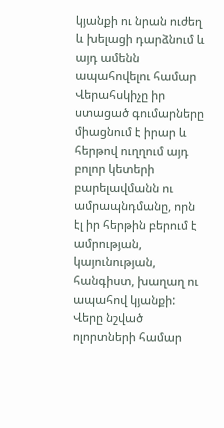կյանքի ու նրան ուժեղ և խելացի դարձնում և այդ ամենն ապահովելու համար Վերահսկիչը իր ստացած գումարները միացնում է իրար և հերթով ուղղում այդ բոլոր կետերի բարելավմանն ու ամրապնդմանը, որն էլ իր հերթին բերում է ամրության, կայունության, հանգիստ, խաղաղ ու ապահով կյանքի: Վերը նշված ոլորտների համար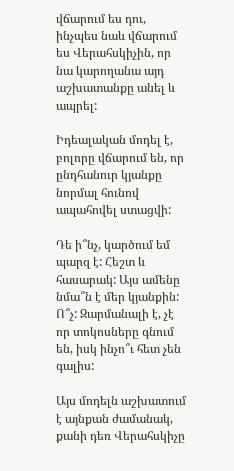վճարում ես դու, ինչպես նաև վճարում ես Վերահսկիչին, որ նա կարողանա այդ աշխատանքը անել և ապրել:

Իդեալական մոդել է, բոլորը վճարում են, որ ընդհանուր կյանքը նորմալ հունով ապահովել ստացվի:

Դե ի՞նչ, կարծում եմ պարզ է: Հեշտ և հասարակ: Այս ամենը նմա՞ն է մեր կյանքին: Ո՞չ: Զարմանալի է, չէ որ տոկոսները գնում են, իսկ ինչո՞ւ հետ չեն գալիս:

Այս մոդելն աշխատում է այնքան ժամանակ, քանի դեռ Վերահսկիչը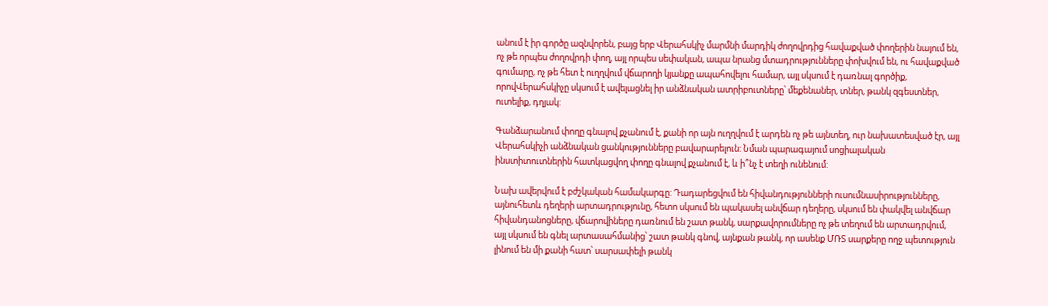անում է իր գործը ազնվորեն, բայց երբ Վերահսկիչ մարմնի մարդիկ ժողովրդից հավաքված փողերին նայում են, ոչ թե որպես ժողովրդի փող, այլ որպես սեփական, ապա նրանց մտադրությունները փոխվում են, ու հավաքված գումարը, ոչ թե հետ է ուղղվում վճարողի կյանքը ապահովելու համար, այլ սկսում է դառնալ գործիք, որովՎերահսկիչը սկսում է ավելացնել իր անձնական ատրիբուտները՝ մեքենաներ, տներ, թանկ զգեստներ, ուտելիք, դղյակ:

Գանձարանում փողը գնալով քչանում է, քանի որ այն ուղղվում է արդեն ոչ թե այնտեղ, ուր նախատեսված էր, այլ Վերահսկիչի անձնական ցանկությունները բավարարելուն: Նման պարագայում սոցիալական ինստիտուտներին հատկացվող փողը գնալով քչանում է, և ի՞նչ է տեղի ունենում:

Նախ ավերվում է բժշկական համակարգը: Դադարեցվում են հիվանդությունների ուսումնասիրությունները, այնուհետև դեղերի արտադրությունը, հետո սկսում են պակասել անվճար դեղերը, սկսում են փակվել անվճար հիվանդանոցները, վճարովիները դառնում են շատ թանկ, սարքավորումները ոչ թե տեղում են արտադրվում, այլ սկսում են գնել արտասահմանից՝ շատ թանկ գնով, այնքան թանկ, որ ասենք ՄՌՏ սարքերը ողջ պետություն լինում են մի քանի հատ՝ սարսափելի թանկ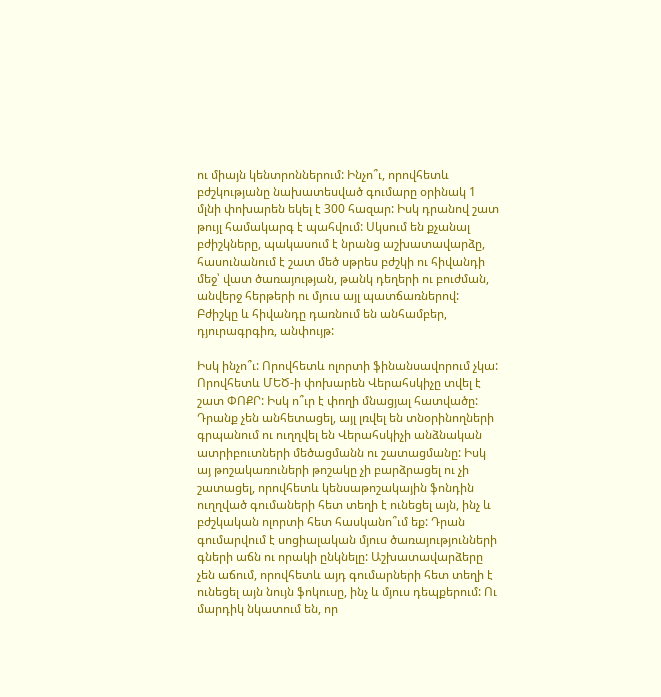ու միայն կենտրոններում: Ինչո՞ւ, որովհետև բժշկությանը նախատեսված գումարը օրինակ 1 մլնի փոխարեն եկել է 300 հազար: Իսկ դրանով շատ թույլ համակարգ է պահվում: Սկսում են քչանալ բժիշկները, պակասում է նրանց աշխատավարձը, հասունանում է շատ մեծ սթրես բժշկի ու հիվանդի մեջ՝ վատ ծառայության, թանկ դեղերի ու բուժման, անվերջ հերթերի ու մյուս այլ պատճառներով: Բժիշկը և հիվանդը դառնում են անհամբեր, դյուրագրգիռ, անփույթ:

Իսկ ինչո՞ւ: Որովհետև ոլորտի ֆինանսավորում չկա: Որովհետև ՄԵԾ‑ի փոխարեն Վերահսկիչը տվել է շատ ՓՈՔՐ: Իսկ ո՞ւր է փողի մնացյալ հատվածը: Դրանք չեն անհետացել, այլ լռվել են տնօրինողների գրպանում ու ուղղվել են Վերահսկիչի անձնական ատրիբուտների մեծացմանն ու շատացմանը: Իսկ այ թոշակառուների թոշակը չի բարձրացել ու չի շատացել, որովհետև կենսաթոշակային ֆոնդին ուղղված գումաների հետ տեղի է ունեցել այն, ինչ և բժշկական ոլորտի հետ հասկանո՞ւմ եք: Դրան գումարվում է սոցիալական մյուս ծառայությունների գների աճն ու որակի ընկնելը: Աշխատավարձերը չեն աճում, որովհետև այդ գումարների հետ տեղի է ունեցել այն նույն ֆոկուսը, ինչ և մյուս դեպքերում: Ու մարդիկ նկատում են, որ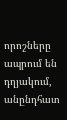որոշները ապրում են դղյակում, անընդհատ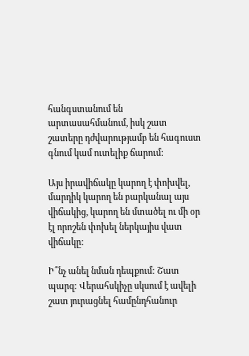հանգստանում են արտասահմանում, իսկ շատ շատերը դժվարությամբ են հագուստ գնում կամ ուտելիք ճարում:

Այս իրավիճակը կարող է փոխվել, մարդիկ կարող են բարկանալ այս վիճակից, կարող են մտածել ու մի օր էլ որոշեն փոխել ներկայիս վատ վիճակը:

Ի՞նչ անել նման դեպքում: Շատ պարզ: Վերահսկիչը սկսում է ավելի շատ յուրացնել համընդհանուր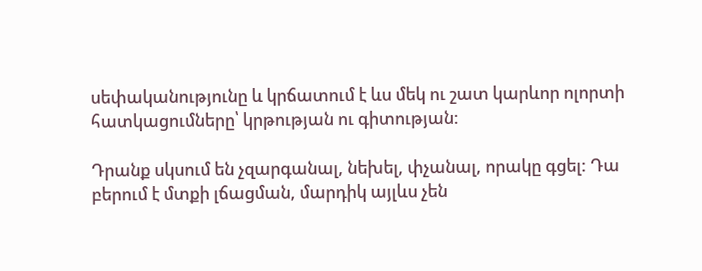սեփականությունը և կրճատում է ևս մեկ ու շատ կարևոր ոլորտի հատկացումները՝ կրթության ու գիտության:

Դրանք սկսում են չզարգանալ, նեխել, փչանալ, որակը գցել: Դա բերում է մտքի լճացման, մարդիկ այլևս չեն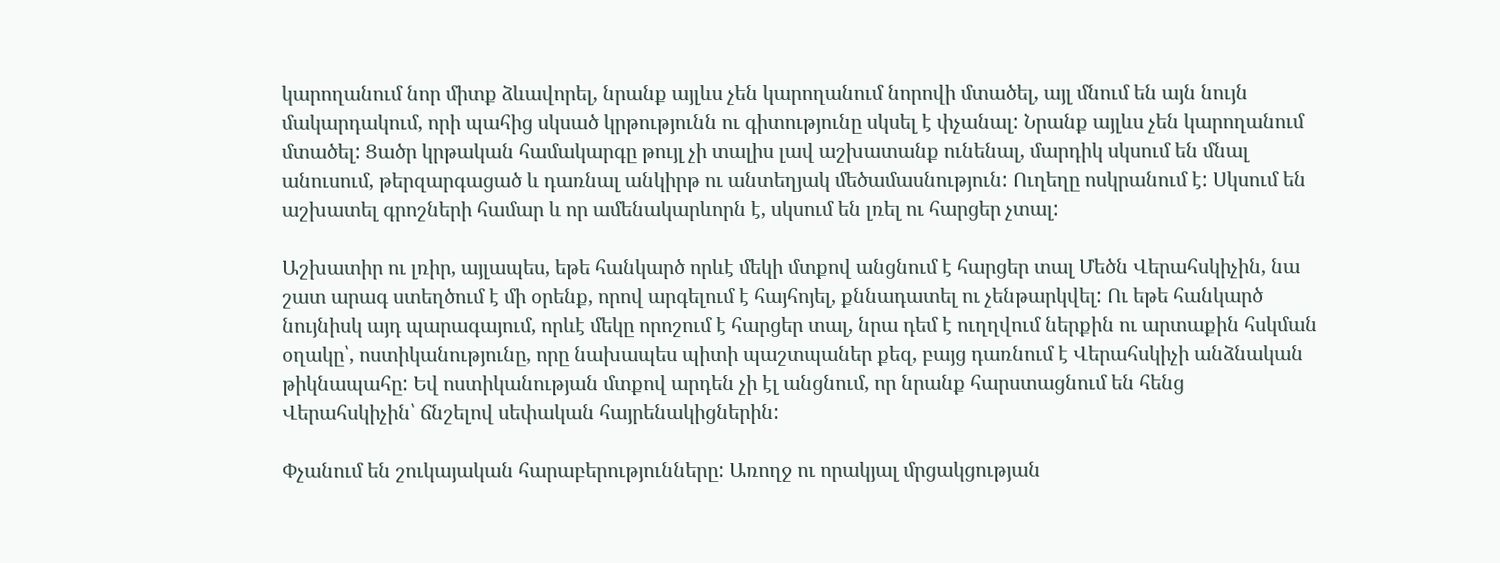կարողանում նոր միտք ձևավորել, նրանք այլևս չեն կարողանում նորովի մտածել, այլ մնում են այն նույն մակարդակում, որի պահից սկսած կրթությունն ու գիտությունը սկսել է փչանալ: Նրանք այլևս չեն կարողանում մտածել: Ցածր կրթական համակարգը թույլ չի տալիս լավ աշխատանք ունենալ, մարդիկ սկսում են մնալ անուսում, թերզարգացած և դառնալ անկիրթ ու անտեղյակ մեծամասնություն: Ուղեղը ոսկրանում է: Սկսում են աշխատել գրոշների համար և որ ամենակարևորն է, սկսում են լռել ու հարցեր չտալ:

Աշխատիր ու լռիր, այլապես, եթե հանկարծ որևէ մեկի մտքով անցնում է հարցեր տալ Մեծն Վերահսկիչին, նա շատ արագ ստեղծում է մի օրենք, որով արգելում է հայհոյել, քննադատել ու չենթարկվել: Ու եթե հանկարծ նույնիսկ այդ պարագայում, որևէ մեկը որոշում է հարցեր տալ, նրա դեմ է ուղղվում ներքին ու արտաքին հսկման օղակը՝, ոստիկանությունը, որը նախապես պիտի պաշտպաներ քեզ, բայց դառնում է Վերահսկիչի անձնական թիկնապահը: Եվ ոստիկանության մտքով արդեն չի էլ անցնում, որ նրանք հարստացնում են հենց Վերահսկիչին՝ ճնշելով սեփական հայրենակիցներին:

Փչանում են շուկայական հարաբերությունները: Առողջ ու որակյալ մրցակցության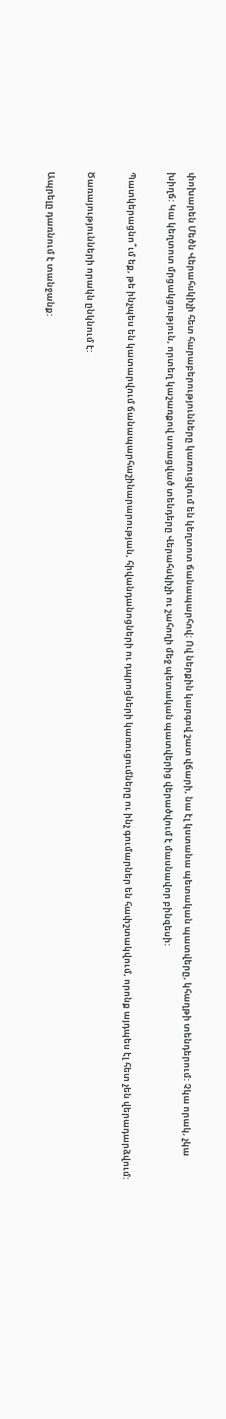փոխարեն Մեծն Վերահսկիչի հետ հարաբերությունները կառուցվում են կեղտոտ ճանապարհով: Ով ներքին կարգով շատ վճարի, նա էլ կստանա պետական պատվերը, կհաղթի տենդերում: Չկա որակ, չկա խիղճ: Կա կեղտոտ մրցակցություն, որտեղ կաշառքով ստացված տենդերը Վերահսկիչի ու շահողի մեջ պետական պատվերից վերածվում է մասնավոր բինզեսի:

Պատկերացնո՞ւմ եք, թե ինչպես են կատարվում ճանապարհաշինարարության, հիվանդանոցների ու դպրոցների կառուցումները ու ինչ գումարներ են հափշտակվում, որոնք այդպես էլ հետ չեն վերադարձվում:

Ծառայությունների որակն ընկնում է:

Ապրելը դառնում է տանջանք: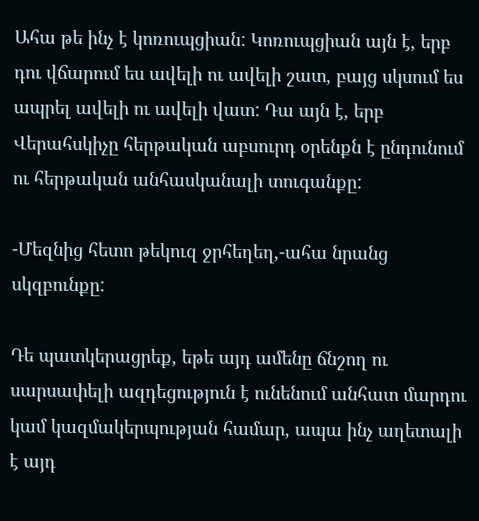Ահա թե ինչ է կոռուպցիան: Կոռուպցիան այն է, երբ դու վճարում ես ավելի ու ավելի շատ, բայց սկսում ես ապրել ավելի ու ավելի վատ: Դա այն է, երբ Վերահսկիչը հերթական աբսուրդ օրենքն է ընդունում ու հերթական անհասկանալի տուգանքը:

-Մեզնից հետո թեկուզ ջրհեղեղ,-ահա նրանց սկզբունքը:

Դե պատկերացրեք, եթե այդ ամենը ճնշող ու սարսափելի ազդեցություն է ունենում անհատ մարդու կամ կազմակերպության համար, ապա ինչ աղետալի է այդ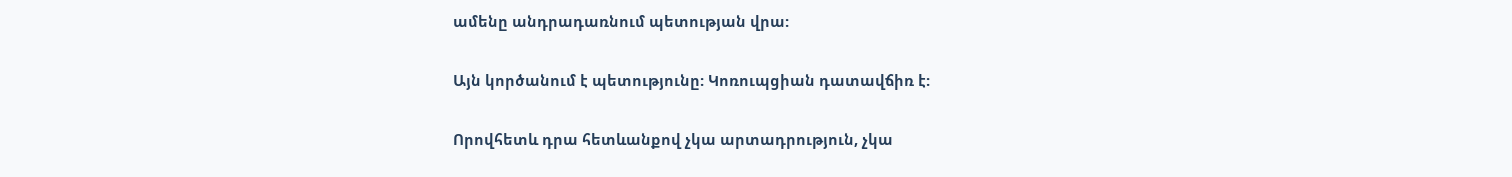ամենը անդրադառնում պետության վրա:

Այն կործանում է պետությունը: Կոռուպցիան դատավճիռ է:

Որովհետև դրա հետևանքով չկա արտադրություն, չկա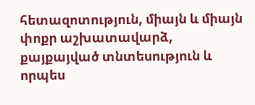հետազոտություն, միայն և միայն փոքր աշխատավարձ, քայքայված տնտեսություն և որպես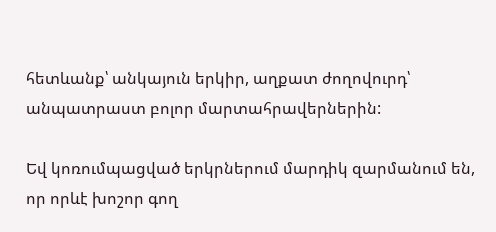հետևանք՝ անկայուն երկիր, աղքատ ժողովուրդ՝ անպատրաստ բոլոր մարտահրավերներին:

Եվ կոռումպացված երկրներում մարդիկ զարմանում են, որ որևէ խոշոր գող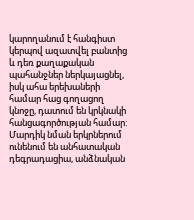կարողանում է հանգիստ կերպով ազատվել բանտից և դեռ քաղաքական պահանջներ ներկայացնել, իսկ ահա երեխաների համար հաց գողացող կնոջը, դատում են կրկնակի հանցագործության համար: Մարդիկ նման երկրներում ունենում են անհատական դեգրադացիա, անձնական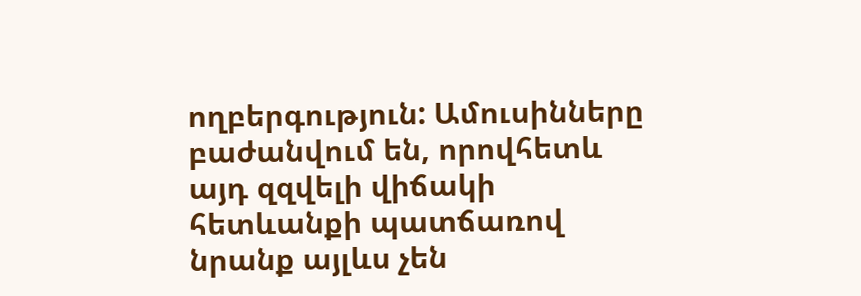ողբերգություն: Ամուսինները բաժանվում են, որովհետև այդ զզվելի վիճակի հետևանքի պատճառով նրանք այլևս չեն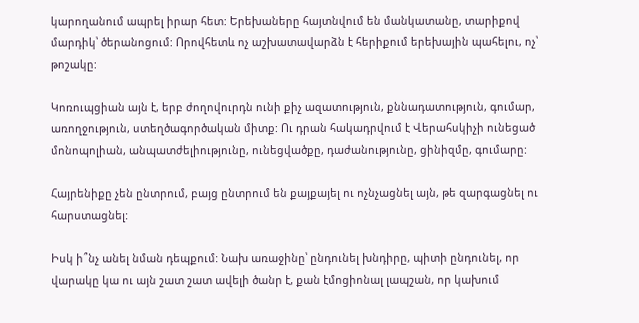կարողանում ապրել իրար հետ: Երեխաները հայտնվում են մանկատանը, տարիքով մարդիկ՝ ծերանոցում: Որովհետև ոչ աշխատավարձն է հերիքում երեխային պահելու, ոչ՝ թոշակը:

Կոռուպցիան այն է, երբ ժողովուրդն ունի քիչ ազատություն, քննադատություն, գումար, առողջություն, ստեղծագործական միտք: Ու դրան հակադրվում է Վերահսկիչի ունեցած մոնոպոլիան, անպատժելիությունը, ունեցվածքը, դաժանությունը, ցինիզմը, գումարը:

Հայրենիքը չեն ընտրում, բայց ընտրում են քայքայել ու ոչնչացնել այն, թե զարգացնել ու հարստացնել:

Իսկ ի՞նչ անել նման դեպքում: Նախ առաջինը՝ ընդունել խնդիրը, պիտի ընդունել, որ վարակը կա ու այն շատ շատ ավելի ծանր է, քան էմոցիոնալ լապշան, որ կախում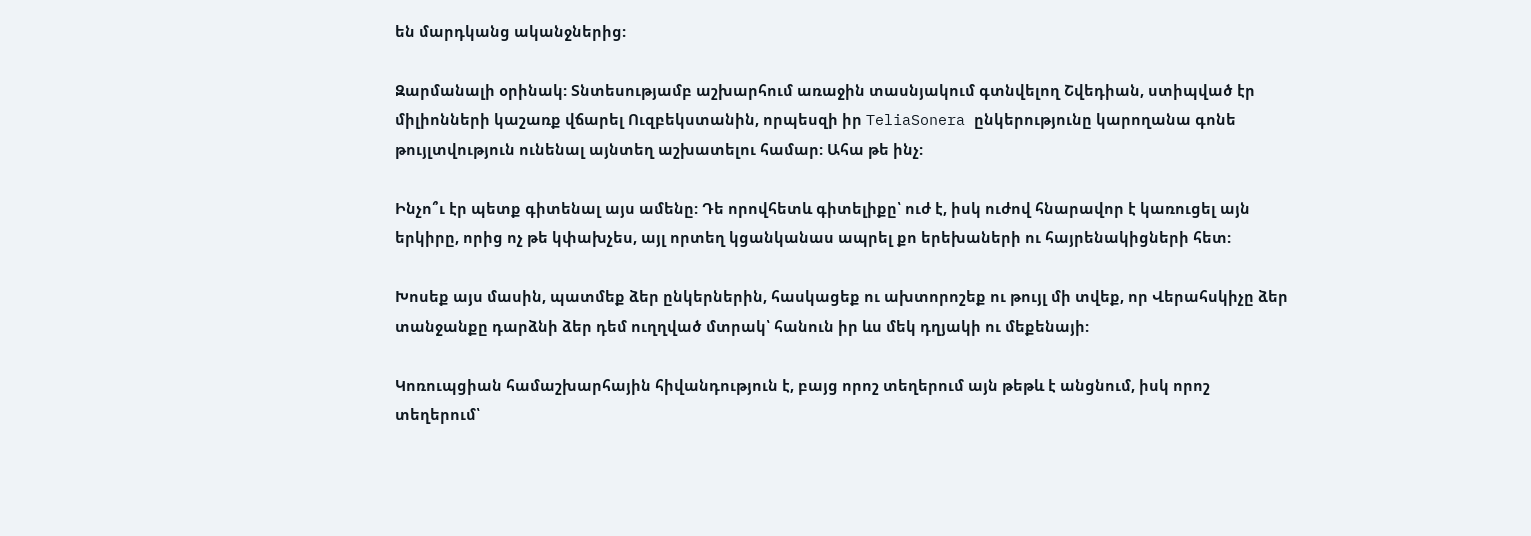են մարդկանց ականջներից:

Զարմանալի օրինակ: Տնտեսությամբ աշխարհում առաջին տասնյակում գտնվելող Շվեդիան, ստիպված էր միլիոնների կաշառք վճարել Ուզբեկստանին, որպեսզի իր TeliaSonera ընկերությունը կարողանա գոնե թույլտվություն ունենալ այնտեղ աշխատելու համար: Ահա թե ինչ:

Ինչո՞ւ էր պետք գիտենալ այս ամենը: Դե որովհետև գիտելիքը՝ ուժ է, իսկ ուժով հնարավոր է կառուցել այն երկիրը, որից ոչ թե կփախչես, այլ որտեղ կցանկանաս ապրել քո երեխաների ու հայրենակիցների հետ:

Խոսեք այս մասին, պատմեք ձեր ընկերներին, հասկացեք ու ախտորոշեք ու թույլ մի տվեք, որ Վերահսկիչը ձեր տանջանքը դարձնի ձեր դեմ ուղղված մտրակ՝ հանուն իր ևս մեկ դղյակի ու մեքենայի:

Կոռուպցիան համաշխարհային հիվանդություն է, բայց որոշ տեղերում այն թեթև է անցնում, իսկ որոշ տեղերում՝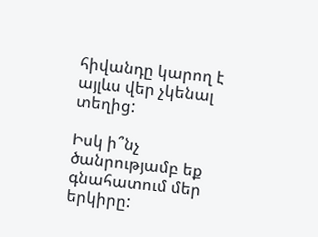հիվանդը կարող է այլևս վեր չկենալ տեղից:

Իսկ ի՞նչ ծանրությամբ եք գնահատում մեր երկիրը: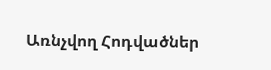Առնչվող Հոդվածներ